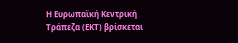Η Ευρωπαϊκή Κεντρική Τράπεζα (ΕΚΤ) βρίσκεται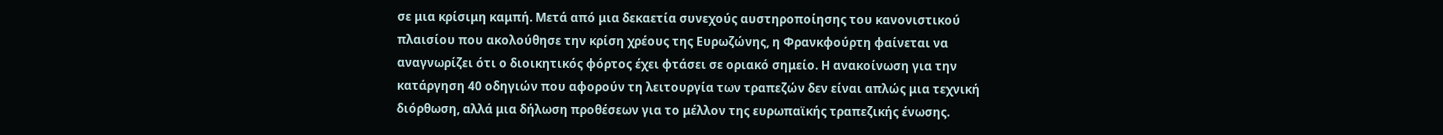σε μια κρίσιμη καμπή. Μετά από μια δεκαετία συνεχούς αυστηροποίησης του κανονιστικού πλαισίου που ακολούθησε την κρίση χρέους της Ευρωζώνης, η Φρανκφούρτη φαίνεται να αναγνωρίζει ότι ο διοικητικός φόρτος έχει φτάσει σε οριακό σημείο. Η ανακοίνωση για την κατάργηση 40 οδηγιών που αφορούν τη λειτουργία των τραπεζών δεν είναι απλώς μια τεχνική διόρθωση, αλλά μια δήλωση προθέσεων για το μέλλον της ευρωπαϊκής τραπεζικής ένωσης.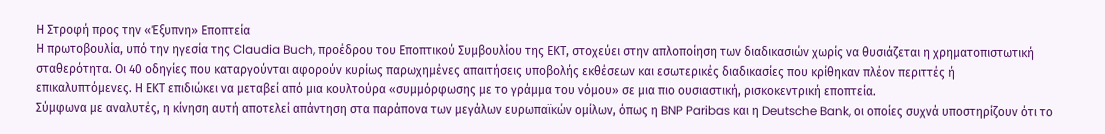Η Στροφή προς την «Έξυπνη» Εποπτεία
Η πρωτοβουλία, υπό την ηγεσία της Claudia Buch, προέδρου του Εποπτικού Συμβουλίου της ΕΚΤ, στοχεύει στην απλοποίηση των διαδικασιών χωρίς να θυσιάζεται η χρηματοπιστωτική σταθερότητα. Οι 40 οδηγίες που καταργούνται αφορούν κυρίως παρωχημένες απαιτήσεις υποβολής εκθέσεων και εσωτερικές διαδικασίες που κρίθηκαν πλέον περιττές ή επικαλυπτόμενες. Η ΕΚΤ επιδιώκει να μεταβεί από μια κουλτούρα «συμμόρφωσης με το γράμμα του νόμου» σε μια πιο ουσιαστική, ρισκοκεντρική εποπτεία.
Σύμφωνα με αναλυτές, η κίνηση αυτή αποτελεί απάντηση στα παράπονα των μεγάλων ευρωπαϊκών ομίλων, όπως η BNP Paribas και η Deutsche Bank, οι οποίες συχνά υποστηρίζουν ότι το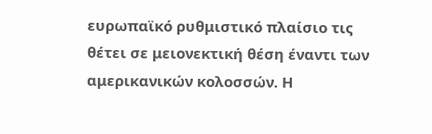ευρωπαϊκό ρυθμιστικό πλαίσιο τις θέτει σε μειονεκτική θέση έναντι των αμερικανικών κολοσσών. Η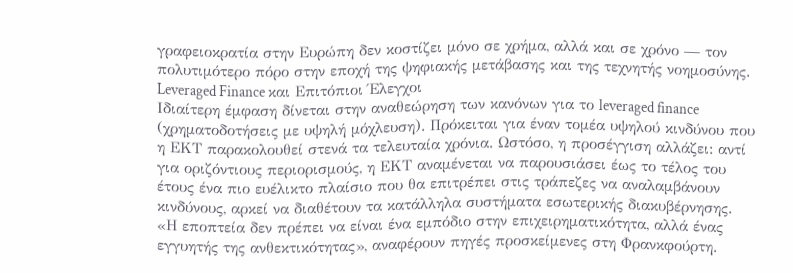γραφειοκρατία στην Ευρώπη δεν κοστίζει μόνο σε χρήμα, αλλά και σε χρόνο — τον πολυτιμότερο πόρο στην εποχή της ψηφιακής μετάβασης και της τεχνητής νοημοσύνης.
Leveraged Finance και Επιτόπιοι Έλεγχοι
Ιδιαίτερη έμφαση δίνεται στην αναθεώρηση των κανόνων για το leveraged finance (χρηματοδοτήσεις με υψηλή μόχλευση). Πρόκειται για έναν τομέα υψηλού κινδύνου που η ΕΚΤ παρακολουθεί στενά τα τελευταία χρόνια. Ωστόσο, η προσέγγιση αλλάζει: αντί για οριζόντιους περιορισμούς, η ΕΚΤ αναμένεται να παρουσιάσει έως το τέλος του έτους ένα πιο ευέλικτο πλαίσιο που θα επιτρέπει στις τράπεζες να αναλαμβάνουν κινδύνους, αρκεί να διαθέτουν τα κατάλληλα συστήματα εσωτερικής διακυβέρνησης.
«Η εποπτεία δεν πρέπει να είναι ένα εμπόδιο στην επιχειρηματικότητα, αλλά ένας εγγυητής της ανθεκτικότητας», αναφέρουν πηγές προσκείμενες στη Φρανκφούρτη.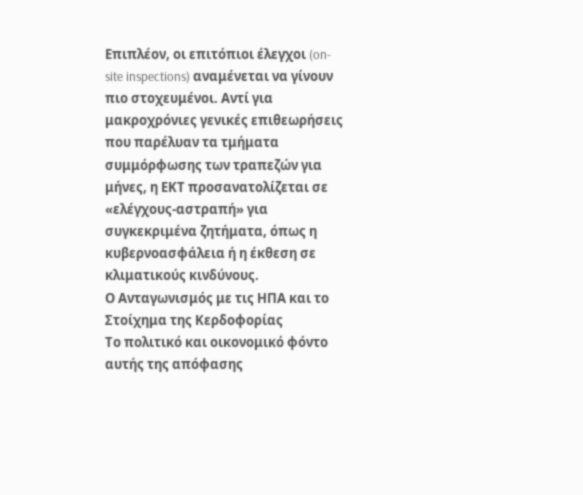Επιπλέον, οι επιτόπιοι έλεγχοι (on-site inspections) αναμένεται να γίνουν πιο στοχευμένοι. Αντί για μακροχρόνιες γενικές επιθεωρήσεις που παρέλυαν τα τμήματα συμμόρφωσης των τραπεζών για μήνες, η ΕΚΤ προσανατολίζεται σε «ελέγχους-αστραπή» για συγκεκριμένα ζητήματα, όπως η κυβερνοασφάλεια ή η έκθεση σε κλιματικούς κινδύνους.
Ο Ανταγωνισμός με τις ΗΠΑ και το Στοίχημα της Κερδοφορίας
Το πολιτικό και οικονομικό φόντο αυτής της απόφασης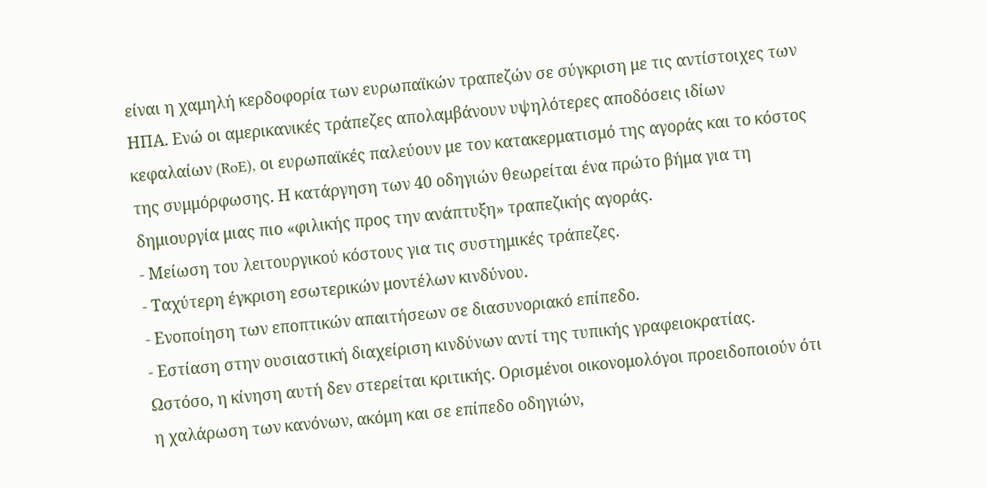είναι η χαμηλή κερδοφορία των ευρωπαϊκών τραπεζών σε σύγκριση με τις αντίστοιχες των ΗΠΑ. Ενώ οι αμερικανικές τράπεζες απολαμβάνουν υψηλότερες αποδόσεις ιδίων κεφαλαίων (RoE), οι ευρωπαϊκές παλεύουν με τον κατακερματισμό της αγοράς και το κόστος της συμμόρφωσης. Η κατάργηση των 40 οδηγιών θεωρείται ένα πρώτο βήμα για τη δημιουργία μιας πιο «φιλικής προς την ανάπτυξη» τραπεζικής αγοράς.
- Μείωση του λειτουργικού κόστους για τις συστημικές τράπεζες.
- Ταχύτερη έγκριση εσωτερικών μοντέλων κινδύνου.
- Ενοποίηση των εποπτικών απαιτήσεων σε διασυνοριακό επίπεδο.
- Εστίαση στην ουσιαστική διαχείριση κινδύνων αντί της τυπικής γραφειοκρατίας.
Ωστόσο, η κίνηση αυτή δεν στερείται κριτικής. Ορισμένοι οικονομολόγοι προειδοποιούν ότι η χαλάρωση των κανόνων, ακόμη και σε επίπεδο οδηγιών,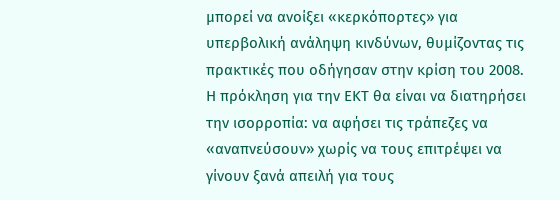μπορεί να ανοίξει «κερκόπορτες» για υπερβολική ανάληψη κινδύνων, θυμίζοντας τις πρακτικές που οδήγησαν στην κρίση του 2008. Η πρόκληση για την ΕΚΤ θα είναι να διατηρήσει την ισορροπία: να αφήσει τις τράπεζες να «αναπνεύσουν» χωρίς να τους επιτρέψει να γίνουν ξανά απειλή για τους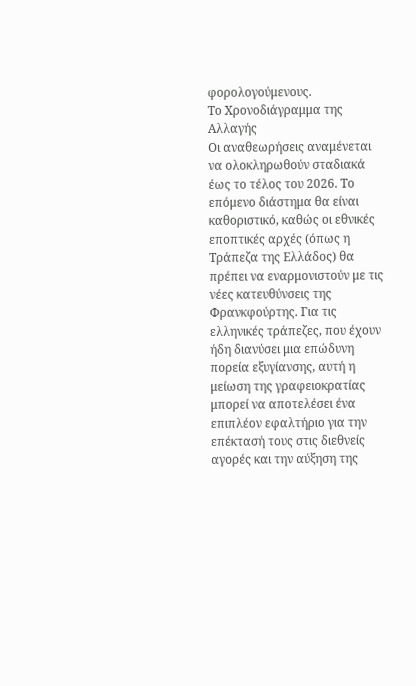φορολογούμενους.
Το Χρονοδιάγραμμα της Αλλαγής
Οι αναθεωρήσεις αναμένεται να ολοκληρωθούν σταδιακά έως το τέλος του 2026. Το επόμενο διάστημα θα είναι καθοριστικό, καθώς οι εθνικές εποπτικές αρχές (όπως η Τράπεζα της Ελλάδος) θα πρέπει να εναρμονιστούν με τις νέες κατευθύνσεις της Φρανκφούρτης. Για τις ελληνικές τράπεζες, που έχουν ήδη διανύσει μια επώδυνη πορεία εξυγίανσης, αυτή η μείωση της γραφειοκρατίας μπορεί να αποτελέσει ένα επιπλέον εφαλτήριο για την επέκτασή τους στις διεθνείς αγορές και την αύξηση της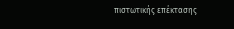πιστωτικής επέκτασης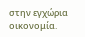στην εγχώρια οικονομία.